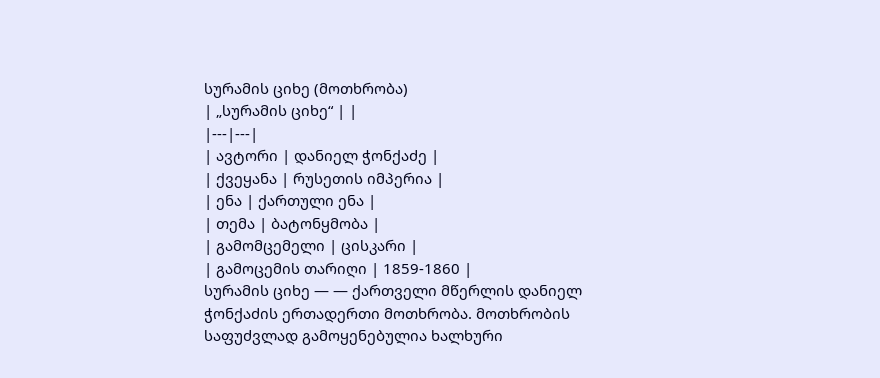სურამის ციხე (მოთხრობა)
| „სურამის ციხე“ | |
|---|---|
| ავტორი | დანიელ ჭონქაძე |
| ქვეყანა | რუსეთის იმპერია |
| ენა | ქართული ენა |
| თემა | ბატონყმობა |
| გამომცემელი | ცისკარი |
| გამოცემის თარიღი | 1859-1860 |
სურამის ციხე — — ქართველი მწერლის დანიელ ჭონქაძის ერთადერთი მოთხრობა. მოთხრობის საფუძვლად გამოყენებულია ხალხური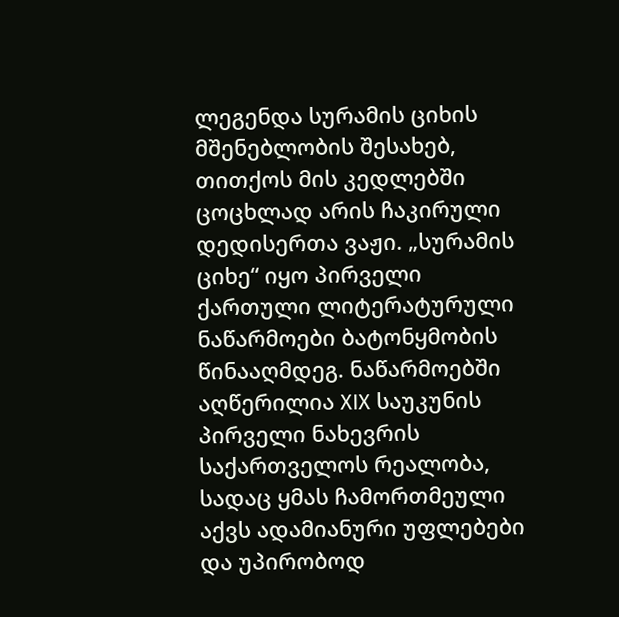ლეგენდა სურამის ციხის მშენებლობის შესახებ, თითქოს მის კედლებში ცოცხლად არის ჩაკირული დედისერთა ვაჟი. „სურამის ციხე“ იყო პირველი ქართული ლიტერატურული ნაწარმოები ბატონყმობის წინააღმდეგ. ნაწარმოებში აღწერილია XIX საუკუნის პირველი ნახევრის საქართველოს რეალობა, სადაც ყმას ჩამორთმეული აქვს ადამიანური უფლებები და უპირობოდ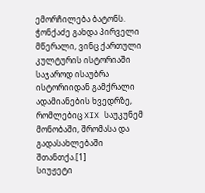ემორჩილება ბატონს. ჭონქაძე გახდა პირველი მწერალი, ვინც ქართული კულტურის ისტორიაში საჯაროდ ისაუბრა ისტორიიდან გამქრალი ადამიანების ხვედრზე, რომლებიც XIX საუკუნემ მონობაში, შრომასა და გადასახლებაში შთანთქა.[1]
სიუჟეტი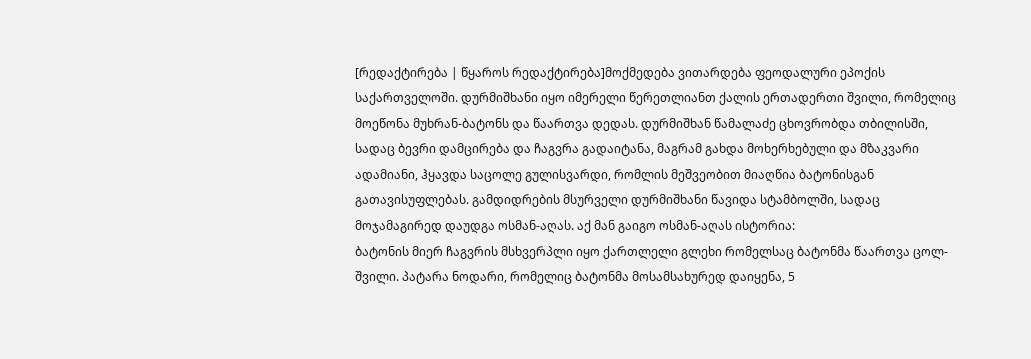[რედაქტირება | წყაროს რედაქტირება]მოქმედება ვითარდება ფეოდალური ეპოქის საქართველოში. დურმიშხანი იყო იმერელი წერეთლიანთ ქალის ერთადერთი შვილი, რომელიც მოეწონა მუხრან-ბატონს და წაართვა დედას. დურმიშხან წამალაძე ცხოვრობდა თბილისში, სადაც ბევრი დამცირება და ჩაგვრა გადაიტანა, მაგრამ გახდა მოხერხებული და მზაკვარი ადამიანი, ჰყავდა საცოლე გულისვარდი, რომლის მეშვეობით მიაღწია ბატონისგან გათავისუფლებას. გამდიდრების მსურველი დურმიშხანი წავიდა სტამბოლში, სადაც მოჯამაგირედ დაუდგა ოსმან-აღას. აქ მან გაიგო ოსმან-აღას ისტორია:
ბატონის მიერ ჩაგვრის მსხვერპლი იყო ქართლელი გლეხი რომელსაც ბატონმა წაართვა ცოლ-შვილი. პატარა ნოდარი, რომელიც ბატონმა მოსამსახურედ დაიყენა, 5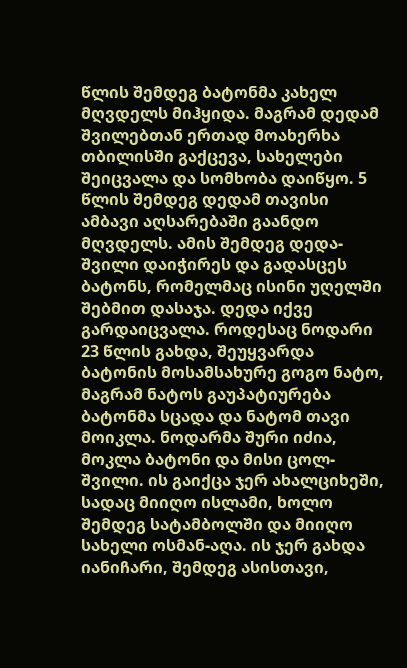წლის შემდეგ ბატონმა კახელ მღვდელს მიჰყიდა. მაგრამ დედამ შვილებთან ერთად მოახერხა თბილისში გაქცევა, სახელები შეიცვალა და სომხობა დაიწყო. 5 წლის შემდეგ დედამ თავისი ამბავი აღსარებაში გაანდო მღვდელს. ამის შემდეგ დედა-შვილი დაიჭირეს და გადასცეს ბატონს, რომელმაც ისინი უღელში შებმით დასაჯა. დედა იქვე გარდაიცვალა. როდესაც ნოდარი 23 წლის გახდა, შეუყვარდა ბატონის მოსამსახურე გოგო ნატო, მაგრამ ნატოს გაუპატიურება ბატონმა სცადა და ნატომ თავი მოიკლა. ნოდარმა შური იძია, მოკლა ბატონი და მისი ცოლ-შვილი. ის გაიქცა ჯერ ახალციხეში, სადაც მიიღო ისლამი, ხოლო შემდეგ სატამბოლში და მიიღო სახელი ოსმან-აღა. ის ჯერ გახდა იანიჩარი, შემდეგ ასისთავი,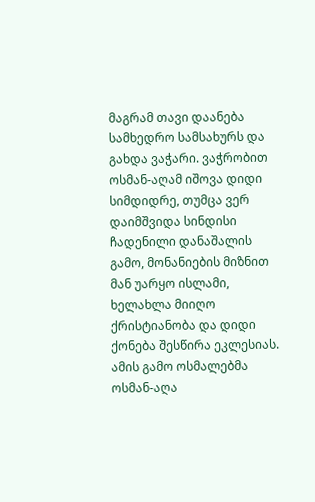მაგრამ თავი დაანება სამხედრო სამსახურს და გახდა ვაჭარი. ვაჭრობით ოსმან-აღამ იშოვა დიდი სიმდიდრე, თუმცა ვერ დაიმშვიდა სინდისი ჩადენილი დანაშალის გამო, მონანიების მიზნით მან უარყო ისლამი, ხელახლა მიიღო ქრისტიანობა და დიდი ქონება შესწირა ეკლესიას. ამის გამო ოსმალებმა ოსმან-აღა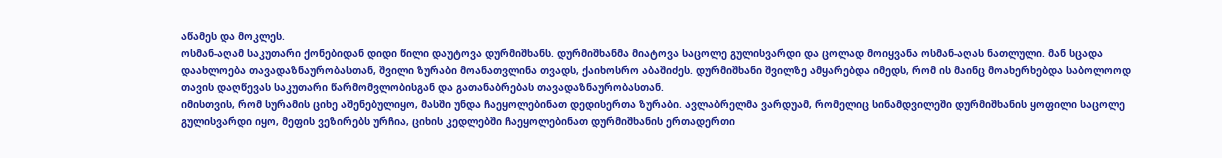აწამეს და მოკლეს.
ოსმან-აღამ საკუთარი ქონებიდან დიდი წილი დაუტოვა დურმიშხანს. დურმიშხანმა მიატოვა საცოლე გულისვარდი და ცოლად მოიყვანა ოსმან-აღას ნათლული. მან სცადა დაახლოება თავადაზნაურობასთან, შვილი ზურაბი მოანათვლინა თვადს, ქაიხოსრო აბაშიძეს. დურმიშხანი შვილზე ამყარებდა იმედს, რომ ის მაინც მოახერხებდა საბოლოოდ თავის დაღწევას საკუთარი წარმომვლობისგან და გათანაბრებას თავადაზნაურობასთან.
იმისთვის, რომ სურამის ციხე აშენებულიყო, მასში უნდა ჩაეყოლებინათ დედისერთა ზურაბი. ავლაბრელმა ვარდუამ, რომელიც სინამდვილეში დურმიშხანის ყოფილი საცოლე გულისვარდი იყო, მეფის ვეზირებს ურჩია, ციხის კედლებში ჩაეყოლებინათ დურმიშხანის ერთადერთი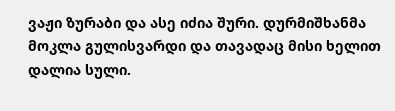ვაჟი ზურაბი და ასე იძია შური. დურმიშხანმა მოკლა გულისვარდი და თავადაც მისი ხელით დალია სული.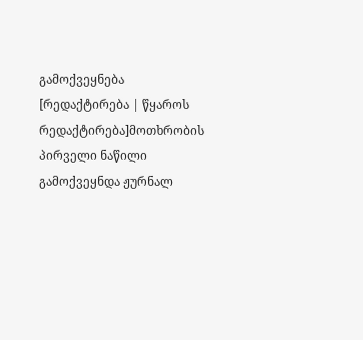გამოქვეყნება
[რედაქტირება | წყაროს რედაქტირება]მოთხრობის პირველი ნაწილი გამოქვეყნდა ჟურნალ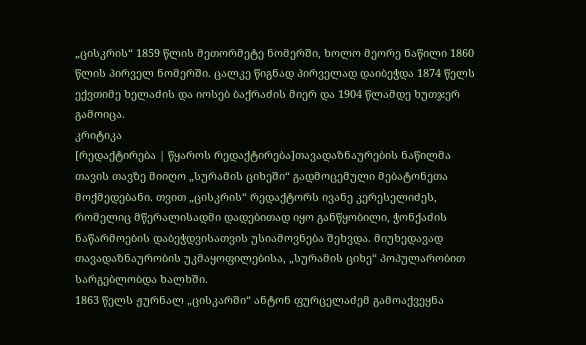„ცისკრის“ 1859 წლის მეთორმეტე ნომერში, ხოლო მეორე ნაწილი 1860 წლის პირველ ნომერში. ცალკე წიგნად პირველად დაიბეჭდა 1874 წელს ექვთიმე ხელაძის და იოსებ ბაქრაძის მიერ და 1904 წლამდე ხუთჯერ გამოიცა.
კრიტიკა
[რედაქტირება | წყაროს რედაქტირება]თავადაზნაურების ნაწილმა თავის თავზე მიიღო „სურამის ციხეში“ გადმოცემული მებატონეთა მოქმედებანი. თვით „ცისკრის“ რედაქტორს ივანე კერესელიძეს, რომელიც მწერალისადმი დადებითად იყო განწყობილი, ჭონქაძის ნაწარმოების დაბეჭდვისათვის უსიამოვნება შეხვდა. მიუხედავად თავადაზნაურობის უკმაყოფილებისა, „სურამის ციხე“ პოპულარობით სარგებლობდა ხალხში.
1863 წელს ჟურნალ „ცისკარში“ ანტონ ფურცელაძემ გამოაქვეყნა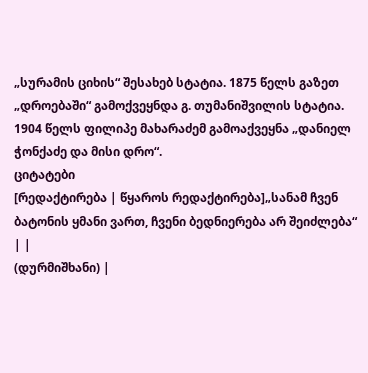„სურამის ციხის“ შესახებ სტატია. 1875 წელს გაზეთ „დროებაში“ გამოქვეყნდა გ. თუმანიშვილის სტატია. 1904 წელს ფილიპე მახარაძემ გამოაქვეყნა „დანიელ ჭონქაძე და მისი დრო“.
ციტატები
[რედაქტირება | წყაროს რედაქტირება]„სანამ ჩვენ ბატონის ყმანი ვართ, ჩვენი ბედნიერება არ შეიძლება“ | |
(დურმიშხანი) |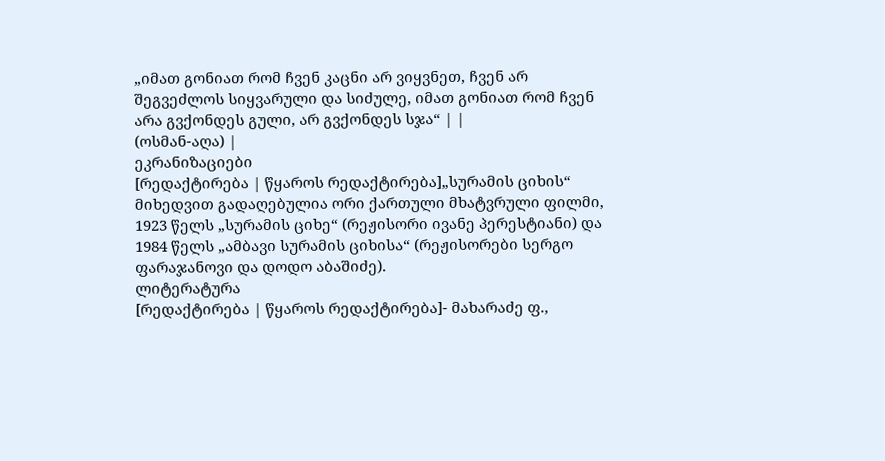„იმათ გონიათ რომ ჩვენ კაცნი არ ვიყვნეთ, ჩვენ არ შეგვეძლოს სიყვარული და სიძულე, იმათ გონიათ რომ ჩვენ არა გვქონდეს გული, არ გვქონდეს სჯა“ | |
(ოსმან-აღა) |
ეკრანიზაციები
[რედაქტირება | წყაროს რედაქტირება]„სურამის ციხის“ მიხედვით გადაღებულია ორი ქართული მხატვრული ფილმი, 1923 წელს „სურამის ციხე“ (რეჟისორი ივანე პერესტიანი) და 1984 წელს „ამბავი სურამის ციხისა“ (რეჟისორები სერგო ფარაჯანოვი და დოდო აბაშიძე).
ლიტერატურა
[რედაქტირება | წყაროს რედაქტირება]- მახარაძე ფ.,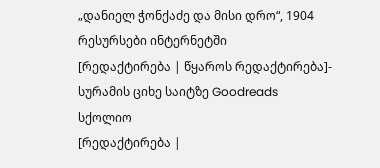„დანიელ ჭონქაძე და მისი დრო“, 1904
რესურსები ინტერნეტში
[რედაქტირება | წყაროს რედაქტირება]- სურამის ციხე საიტზე Goodreads
სქოლიო
[რედაქტირება |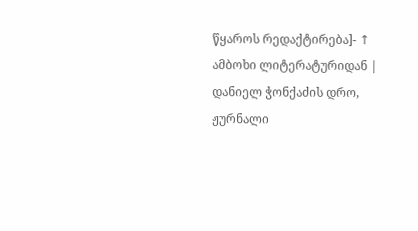წყაროს რედაქტირება]- ↑ ამბოხი ლიტერატურიდან | დანიელ ჭონქაძის დრო, ჟურნალი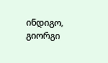ინდიგო, გიორგი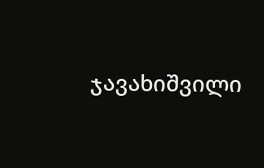ჯავახიშვილი